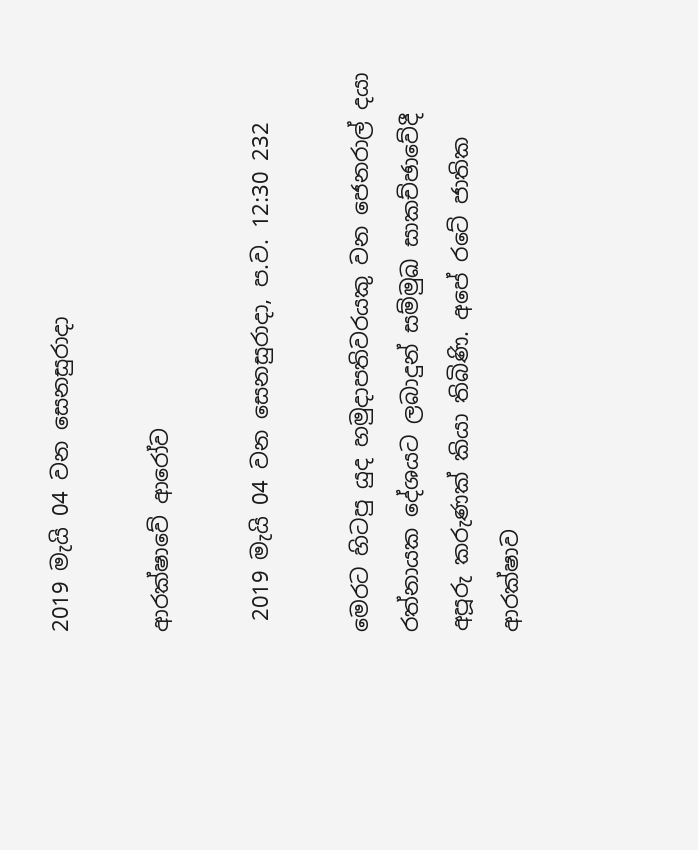2019 මැයි 04 වන සෙනසුරාදා

ආරක්ෂාවේ ආරෝව

 2019 මැයි 04 වන සෙනසුරාදා, ප.ව. 12:30 232

මෙරට හිටපු යුද හමුදාපතිවරයකු වන ජෙනරාල් දයා රත්නායක දේශයට ලබාදුන් සම්මුඛ සාකච්ඡාවේදී අපූරු කරුණක් කියා තිබිණි. අපේ රටේ ජාතික ආරක්ෂාව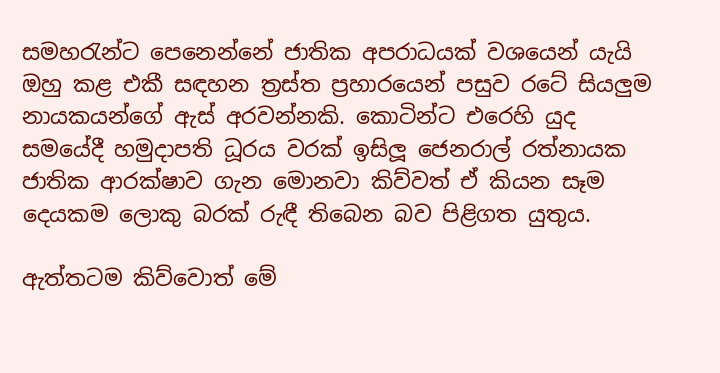සමහරැන්ට පෙනෙන්නේ ජාතික අපරාධයක් වශයෙන් යැයි ඔහු කළ එකී සඳහන ත්‍රස්ත ප්‍රහාරයෙන් පසුව රටේ සියලුම නායකයන්ගේ ඇස් අරවන්නකි. කොටින්ට එරෙහි යුද සමයේදී හමුදාපති ධූරය වරක් ඉසිලූ ජෙනරාල් රත්නායක ජාතික ආරක්ෂාව ගැන මොනවා කිව්වත් ඒ කියන සෑම දෙයකම ලොකු බරක් රුඳී තිබෙන බව පිළිගත යුතුය.

ඇත්තටම කිව්වොත් මේ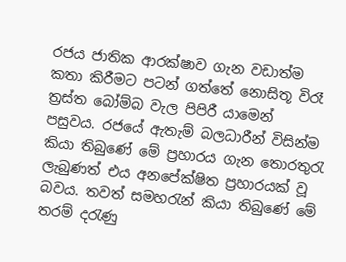රජය ජාතික ආරක්ෂාව ගැන වඩාත්ම කතා කිරීමට පටන් ගත්තේ නොසිතූ විරෑ ත්‍රස්ත බෝම්බ වැල පිපිරී යාමෙන් පසුවය. රජයේ ඇතැම් බලධාරීන් විසින්ම කියා තිබුණේ මේ ප්‍රහාරය ගැන තොරතුරැ ලැබුණත් එය අනපේක්ෂිත ප්‍රහාරයක් වූ බවය. තවත් සමහරැන් කියා තිබුණේ මේ තරම් දරැණු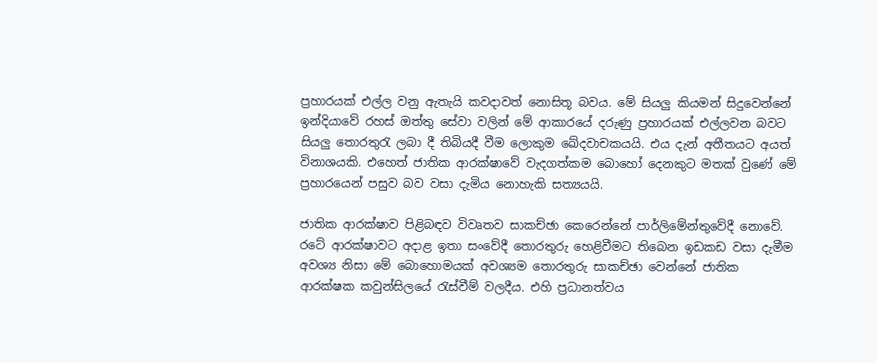ප්‍රහාරයක් එල්ල වනු ඇතැයි කවදාවත් නොසිතූ බවය. මේ සියලු කියමන් සිදුවෙන්නේ ඉන්දියාවේ රහස් ඔත්තු සේවා වලින් මේ ආකාරයේ දරුණු ප්‍රහාරයක් එල්ලවන බවට සියලු තොරතුරැ ලබා දී තිබියදී වීම ලොකුම ඛේදවාචකයයි. එය දැන් අතීතයට අයත් විනාශයකි. එහෙත් ජාතික ආරක්ෂාවේ වැදගත්කම බොහෝ දෙනකුට මතක් වුණේ මේ ප්‍රහාරයෙන් පසුව බව වසා දැමිය නොහැකි සත්‍යයයි.

ජාතික ආරක්ෂාව පිළිබඳව විවෘතව සාකච්ඡා කෙරෙන්නේ පාර්ලිමේන්තුවේදී නොවේ. රටේ ආරක්ෂාවට අදාළ ඉතා සංවේදී තොරතුරු හෙළිවීමට තිබෙන ඉඩකඩ වසා දැමීම අවශ්‍ය නිසා මේ බොහොමයක් අවශ්‍යම තොරතුරු සාකච්ඡා වෙන්නේ ජාතික ආරක්ෂක කවුන්සිලයේ රැස්වීම් වලදීය. එහි ප්‍රධානත්වය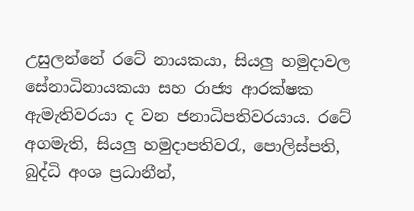උසුලන්නේ රටේ නායකයා, සියලු හමුදාවල සේනාධිනායකයා සහ රාජ්‍ය ආරක්ෂක ඇමැතිවරයා ද වන ජනාධිපතිවරයාය. රටේ අගමැති, සියලු හමුදාපතිවරැ, පොලිස්පති, බුද්ධි අංශ ප්‍රධානීන්,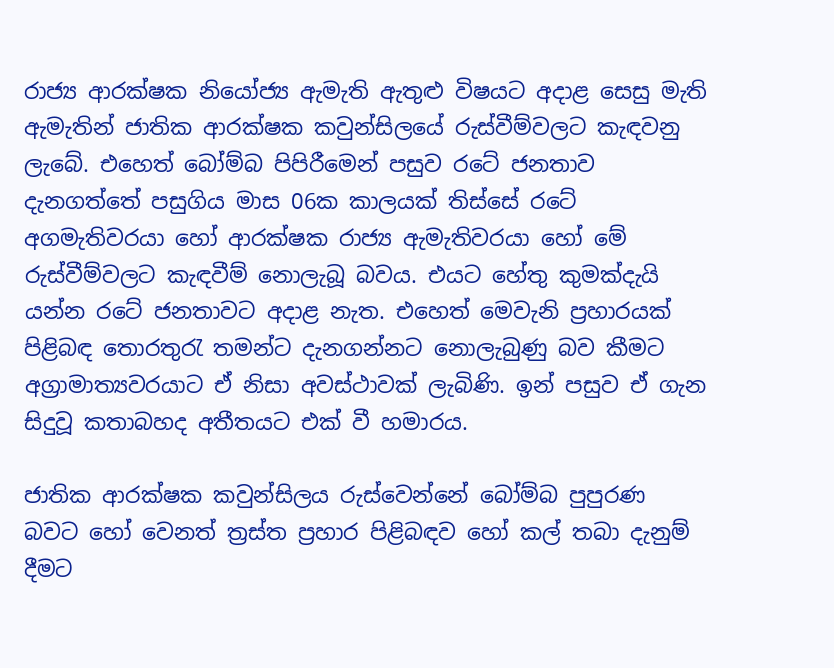රාජ්‍ය ආරක්ෂක නියෝජ්‍ය ඇමැති ඇතුළු විෂයට අදාළ සෙසු මැති ඇමැතින් ජාතික ආරක්ෂක කවුන්සිලයේ රුස්වීම්වලට කැඳවනු ලැබේ. එහෙත් බෝම්බ පිපිරීමෙන් පසුව රටේ ජනතාව දැනගත්තේ පසුගිය මාස 06ක කාලයක් තිස්සේ රටේ අගමැතිවරයා හෝ ආරක්ෂක රාජ්‍ය ඇමැතිවරයා හෝ මේ රුස්වීම්වලට කැඳවීම් නොලැබූ බවය. එයට හේතු කුමක්දැයි යන්න රටේ ජනතාවට අදාළ නැත. එහෙත් මෙවැනි ප්‍රහාරයක් පිළිබඳ තොරතුරැ තමන්ට දැනගන්නට නොලැබුණු බව කීමට අග්‍රාමාත්‍යවරයාට ඒ නිසා අවස්ථාවක් ලැබිණි. ඉන් පසුව ඒ ගැන සිදුවූ කතාබහද අතීතයට එක් වී හමාරය.

ජාතික ආරක්ෂක කවුන්සිලය රුස්වෙන්නේ බෝම්බ පුපුරණ බවට හෝ වෙනත් ත්‍රස්ත ප්‍රහාර පිළිබඳව හෝ කල් තබා දැනුම් දීමට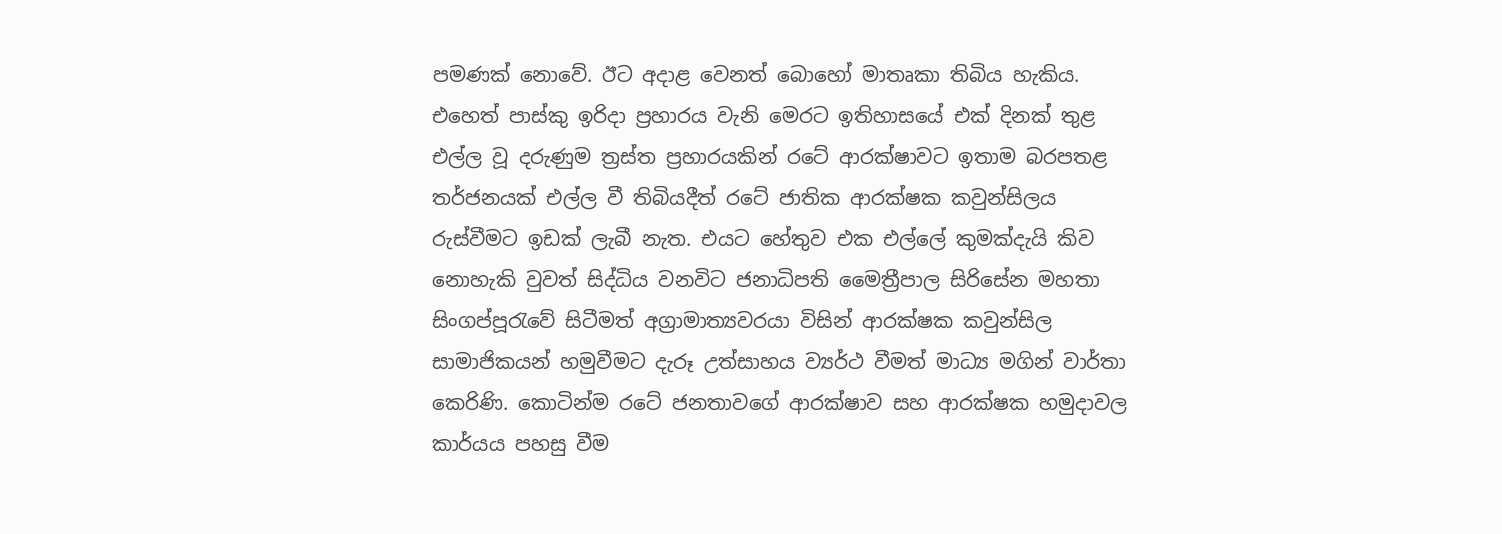පමණක් නොවේ. ඊට අදාළ වෙනත් බොහෝ මාතෘකා තිබිය හැකිය. එහෙත් පාස්කු ඉරිදා ප්‍රහාරය වැනි මෙරට ඉතිහාසයේ එක් දිනක් තුළ එල්ල වූ දරුණුම ත්‍රස්ත ප්‍රහාරයකින් රටේ ආරක්ෂාවට ඉතාම බරපතළ තර්ජනයක් එල්ල වී තිබියදීත් රටේ ජාතික ආරක්ෂක කවුන්සිලය රුස්වීමට ඉඩක් ලැබී නැත. එයට හේතුව එක එල්ලේ කුමක්දැයි කිව නොහැකි වුවත් සිද්ධිය වනවිට ජනාධිපති මෛත්‍රීපාල සිරිසේන මහතා සිංගප්පූරැවේ සිටීමත් අග්‍රාමාත්‍යවරයා විසින් ආරක්ෂක කවුන්සිල සාමාජිකයන් හමුවීමට දැරූ උත්සාහය ව්‍යර්ථ වීමත් මාධ්‍ය මගින් වාර්තා කෙරිණි. කොටින්ම රටේ ජනතාවගේ ආරක්ෂාව සහ ආරක්ෂක හමුදාවල කාර්යය පහසු වීම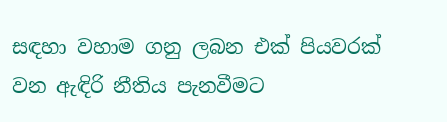සඳහා වහාම ගනු ලබන එක් පියවරක් වන ඇඳිරි නීතිය පැනවීමට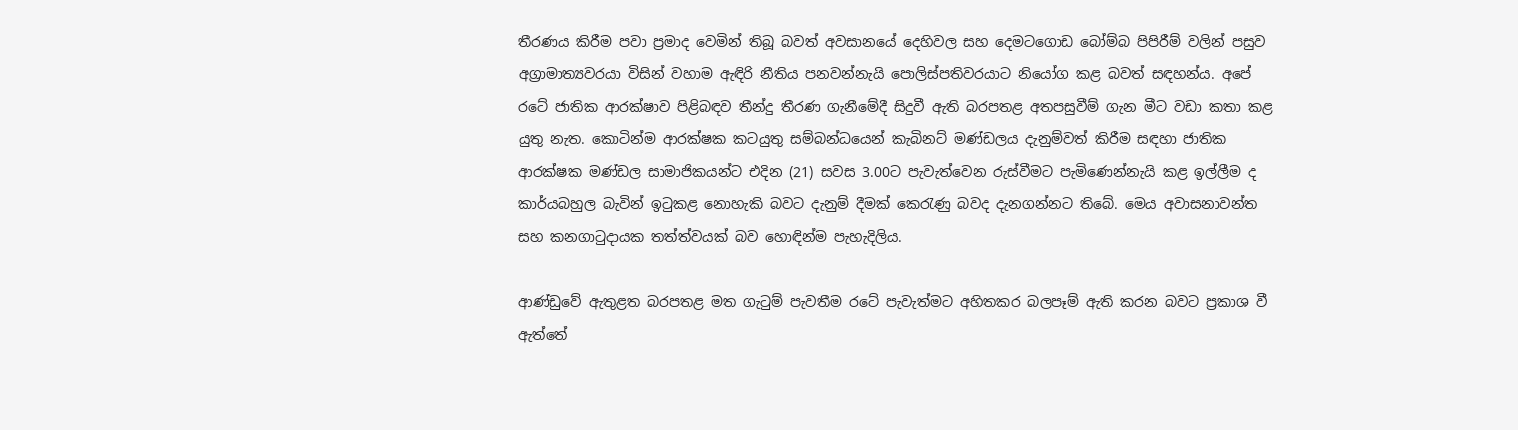තීරණය කිරීම පවා ප්‍රමාද වෙමින් තිබූ බවත් අවසානයේ දෙහිවල සහ දෙමටගොඩ බෝම්බ පිපිරීම් වලින් පසුව අග්‍රාමාත්‍යවරයා විසින් වහාම ඇඳිරි නීතිය පනවන්නැයි පොලිස්පතිවරයාට නියෝග කළ බවත් සඳහන්ය. අපේ රටේ ජාතික ආරක්ෂාව පිළිබඳව තීන්දු තීරණ ගැනීමේදී සිදුවී ඇති බරපතළ අතපසුවීම් ගැන මීට වඩා කතා කළ යුතු නැත. කොටින්ම ආරක්ෂක කටයුතු සම්බන්ධයෙන් කැබිනට් මණ්ඩලය දැනුම්වත් කිරීම සඳහා ජාතික ආරක්ෂක මණ්ඩල සාමාජිකයන්ට එදින (21) සවස 3.00ට පැවැත්වෙන රුස්වීමට පැමිණෙන්නැයි කළ ඉල්ලීම ද කාර්යබහුල බැවින් ඉටුකළ නොහැකි බවට දැනුම් දීමක් කෙරැණු බවද දැනගන්නට තිබේ. මෙය අවාසනාවන්ත සහ කනගාටුදායක තත්ත්වයක් බව හොඳින්ම පැහැදිලිය.

ආණ්ඩුවේ ඇතුළත බරපතළ මත ගැටුම් පැවතීම රටේ පැවැත්මට අහිතකර බලපෑම් ඇති කරන බවට ප්‍රකාශ වී ඇත්තේ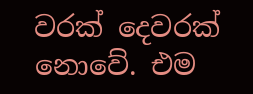වරක් දෙවරක් නොවේ. එම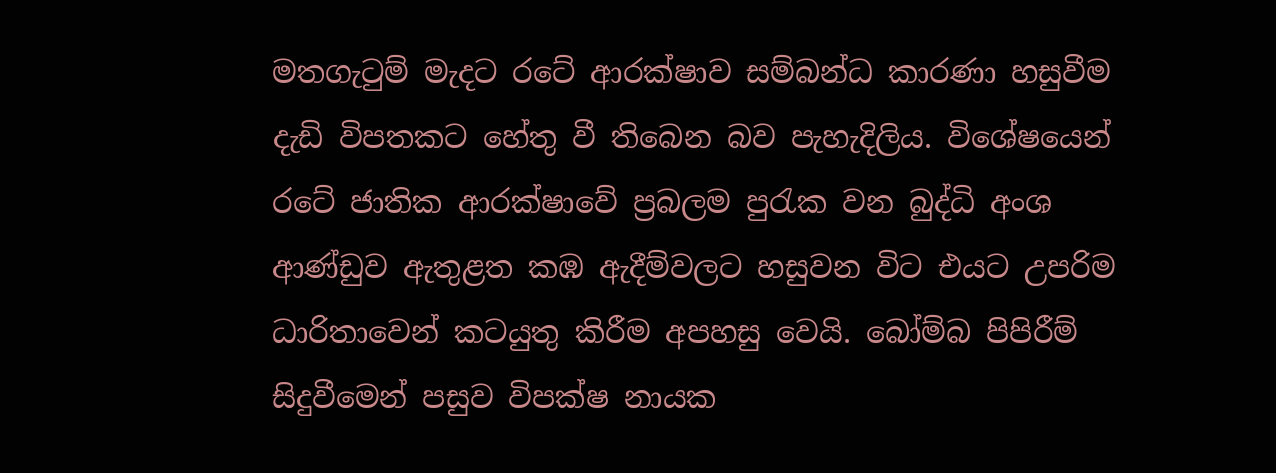මතගැටුම් මැදට රටේ ආරක්ෂාව සම්බන්ධ කාරණා හසුවීම දැඩි විපතකට හේතු වී තිබෙන බව පැහැදිලිය. විශේෂයෙන් රටේ ජාතික ආරක්ෂාවේ ප්‍රබලම පුරැක වන බුද්ධි අංශ ආණ්ඩුව ඇතුළත කඹ ඇදීම්වලට හසුවන විට එයට උපරිම ධාරිතාවෙන් කටයුතු කිරීම අපහසු වෙයි. බෝම්බ පිපිරීම් සිදුවීමෙන් පසුව විපක්ෂ නායක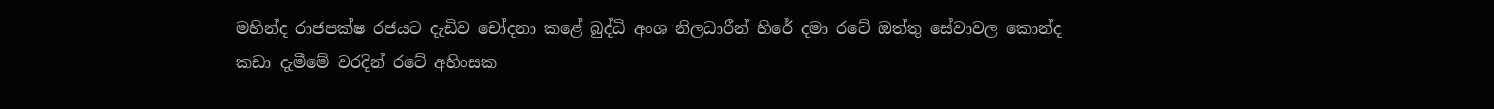මහින්ද රාජපක්ෂ රජයට දැඩිව චෝදනා කළේ බුද්ධි අංශ නිලධාරීන් හිරේ දමා රටේ ඔත්තු සේවාවල කොන්ද කඩා දැමීමේ වරදින් රටේ අහිංසක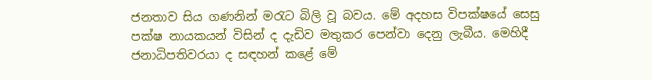ජනතාව සිය ගණනින් මරැට බිලි වූ බවය. මේ අදහස විපක්ෂයේ සෙසු පක්ෂ නායකයන් විසින් ද දැඩිව මතුකර පෙන්වා දෙනු ලැබීය. මෙහිදී ජනාධිපතිවරයා ද සඳහන් කළේ මේ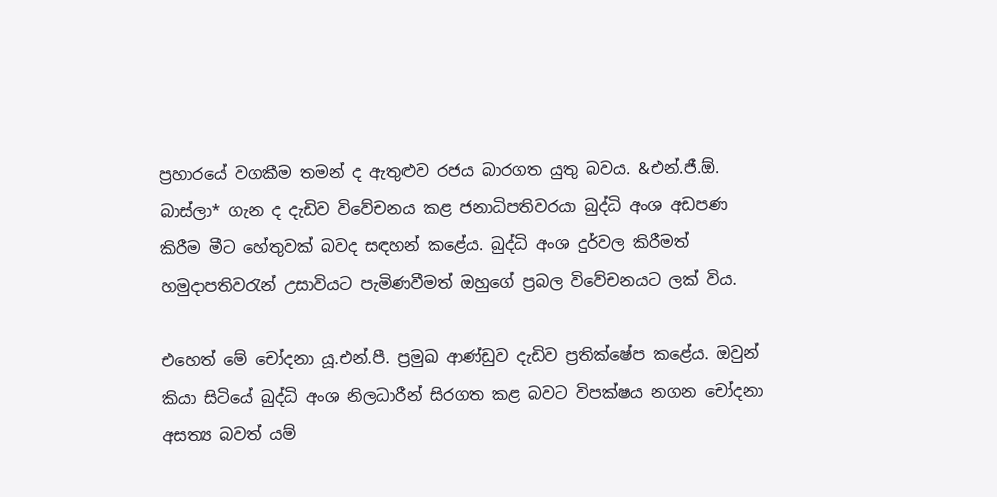ප්‍රහාරයේ වගකීම තමන් ද ඇතුළුව රජය බාරගත යුතු බවය. &එන්.ජී.ඕ. බාස්ලා* ගැන ද දැඩිව විවේචනය කළ ජනාධිපතිවරයා බුද්ධි අංශ අඩපණ කිරීම මීට හේතුවක් බවද සඳහන් කළේය. බුද්ධි අංශ දුර්වල කිරීමත් හමුදාපතිවරැන් උසාවියට පැමිණවීමත් ඔහුගේ ප්‍රබල විවේචනයට ලක් විය.

එහෙත් මේ චෝදනා යූ.එන්.පී. ප්‍රමුඛ ආණ්ඩුව දැඩිව ප්‍රතික්ෂේප කළේය. ඔවුන් කියා සිටියේ බුද්ධි අංශ නිලධාරීන් සිරගත කළ බවට විපක්ෂය නගන චෝදනා අසත්‍ය බවත් යම්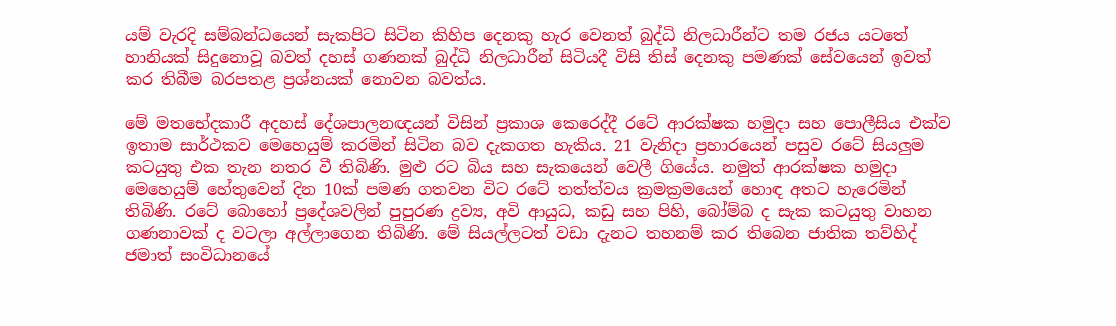යම් වැරදි සම්බන්ධයෙන් සැකපිට සිටින කිහිප දෙනකු හැර වෙනත් බුද්ධි නිලධාරීන්ට තම රජය යටතේ හානියක් සිදුනොවූ බවත් දහස් ගණනක් බුද්ධි නිලධාරීන් සිටියදී විසි තිස් දෙනකු පමණක් සේවයෙන් ඉවත් කර තිබීම බරපතළ ප්‍රශ්නයක් නොවන බවත්ය.

මේ මතභේදකාරී අදහස් දේශපාලනඥයන් විසින් ප්‍රකාශ කෙරෙද්දී රටේ ආරක්ෂක හමුදා සහ පොලීසිය එක්ව ඉතාම සාර්ථකව මෙහෙයුම් කරමින් සිටින බව දැකගත හැකිය. 21 වැනිදා ප්‍රහාරයෙන් පසුව රටේ සියලුම කටයුතු එක තැන නතර වී තිබිණි. මුළු රට බිය සහ සැකයෙන් වෙලී ගියේය. නමුත් ආරක්ෂක හමුදා මෙහෙයුම් හේතුවෙන් දින 10ක් පමණ ගතවන විට රටේ තත්ත්වය ක්‍රමක්‍රමයෙන් හොඳ අතට හැරෙමින් තිබිණි. රටේ බොහෝ ප්‍රදේශවලින් පුපුරණ ද්‍රව්‍ය, අවි ආයුධ, කඩු සහ පිහි, බෝම්බ ද සැක කටයුතු වාහන ගණනාවක් ද වටලා අල්ලාගෙන තිබිණි. මේ සියල්ලටත් වඩා දැනට තහනම් කර තිබෙන ජාතික තව්හිද් ජමාත් සංවිධානයේ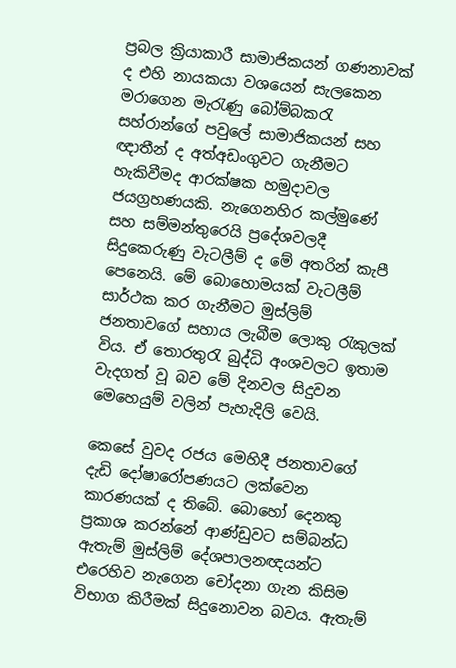ප්‍රබල ක්‍රියාකාරී සාමාජිකයන් ගණනාවක් ද එහි නායකයා වශයෙන් සැලකෙන මරාගෙන මැරැණු බෝම්බකරැ සහ්රාන්ගේ පවුලේ සාමාජිකයන් සහ ඥාතීන් ද අත්අඩංගුවට ගැනීමට හැකිවීමද ආරක්ෂක හමුදාවල ජයග්‍රහණයකි. නැගෙනහිර කල්මුණේ සහ සම්මන්තුරෙයි ප්‍රදේශවලදී සිදුකෙරුණු වැටලීම් ද මේ අතරින් කැපී පෙනෙයි. මේ බොහොමයක් වැටලීම් සාර්ථක කර ගැනීමට මුස්ලිම් ජනතාවගේ සහාය ලැබීම ලොකු රැකුලක් විය. ඒ තොරතුරැ බුද්ධි අංශවලට ඉතාම වැදගත් වූ බව මේ දිනවල සිදුවන මෙහෙයුම් වලින් පැහැදිලි වෙයි.

කෙසේ වුවද රජය මෙහිදී ජනතාවගේ දැඩි දෝෂාරෝපණයට ලක්වෙන කාරණයක් ද තිබේ. බොහෝ දෙනකු ප්‍රකාශ කරන්නේ ආණ්ඩුවට සම්බන්ධ ඇතැම් මුස්ලිම් දේශපාලනඥයන්ට එරෙහිව නැගෙන චෝදනා ගැන කිසිම විභාග කිරීමක් සිදුනොවන බවය. ඇතැම්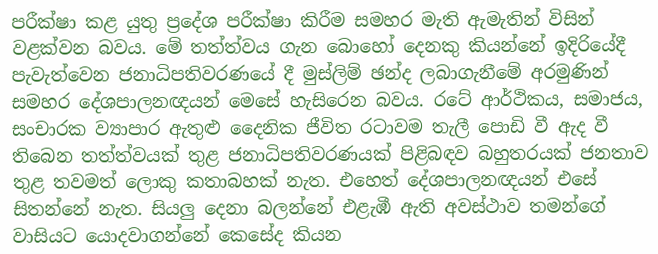පරීක්ෂා කළ යුතු ප්‍රදේශ පරීක්ෂා කිරීම සමහර මැති ඇමැතින් විසින් වළක්වන බවය. මේ තත්ත්වය ගැන බොහෝ දෙනකු කියන්නේ ඉදිරියේදී පැවැත්වෙන ජනාධිපතිවරණයේ දී මුස්ලිම් ඡන්ද ලබාගැනීමේ අරමුණින් සමහර දේශපාලනඥයන් මෙසේ හැසිරෙන බවය. රටේ ආර්ථිකය, සමාජය, සංචාරක ව්‍යාපාර ඇතුළු දෛනික ජීවිත රටාවම තැලී පොඩි වී ඇද වී තිබෙන තත්ත්වයක් තුළ ජනාධිපතිවරණයක් පිළිබඳව බහුතරයක් ජනතාව තුළ තවමත් ලොකු කතාබහක් නැත. එහෙත් දේශපාලනඥයන් එසේ සිතන්නේ නැත. සියලු දෙනා බලන්නේ එළැඹී ඇති අවස්ථාව තමන්ගේ වාසියට යොදවාගන්නේ කෙසේද කියන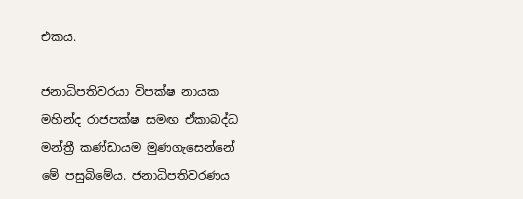එකය.

ජනාධිපතිවරයා විපක්ෂ නායක මහින්ද රාජපක්ෂ සමඟ ඒකාබද්ධ මන්ත්‍රී කණ්ඩායම මුණගැසෙන්නේ මේ පසුබිමේය. ජනාධිපතිවරණය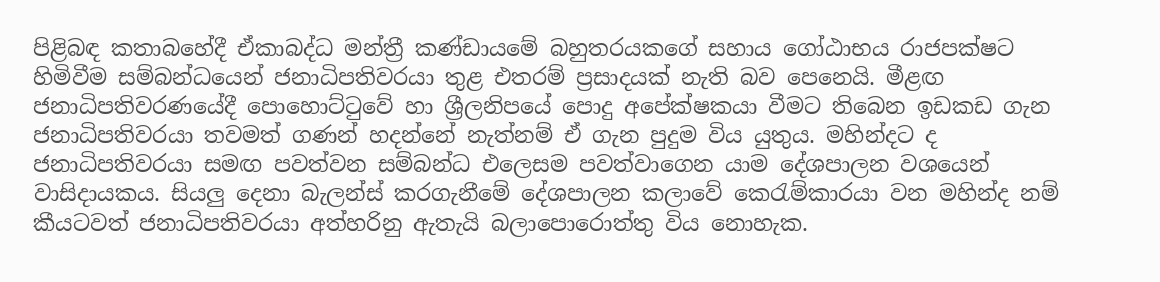පිළිබඳ කතාබහේදී ඒකාබද්ධ මන්ත්‍රී කණ්ඩායමේ බහුතරයකගේ සහාය ගෝඨාභය රාජපක්ෂට හිමිවීම සම්බන්ධයෙන් ජනාධිපතිවරයා තුළ එතරම් ප්‍රසාදයක් නැති බව පෙනෙයි. මීළඟ ජනාධිපතිවරණයේදී පොහොට්ටුවේ හා ශ්‍රීලනිපයේ පොදු අපේක්ෂකයා වීමට තිබෙන ඉඩකඩ ගැන ජනාධිපතිවරයා තවමත් ගණන් හදන්නේ නැත්නම් ඒ ගැන පුදුම විය යුතුය. මහින්දට ද ජනාධිපතිවරයා සමඟ පවත්වන සම්බන්ධ එලෙසම පවත්වාගෙන යාම දේශපාලන වශයෙන් වාසිදායකය. සියලු දෙනා බැලන්ස් කරගැනීමේ දේශපාලන කලාවේ කෙරැම්කාරයා වන මහින්ද නම් කීයටවත් ජනාධිපතිවරයා අත්හරිනු ඇතැයි බලාපොරොත්තු විය නොහැක.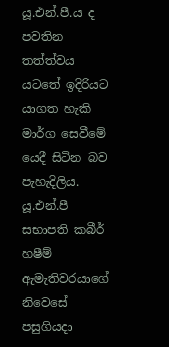යූ.එන්.පී.ය ද පවතින තත්ත්වය යටතේ ඉදිරියට යාගත හැකි මාර්ග සෙවීමේ යෙදී සිටින බව පැහැදිලිය. යූ.එන්.පී සභාපති කබීර් හෂීම් ඇමැතිවරයාගේ නිවෙසේ පසුගියදා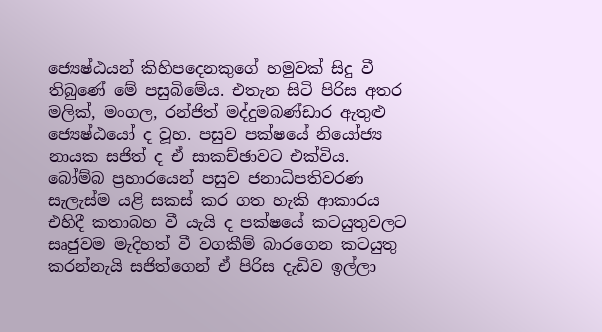ජ්‍යෙෂ්ඨයන් කිහිපදෙනකුගේ හමුවක් සිදු වී තිබුණේ මේ පසුබිමේය. එතැන සිටි පිරිස අතර මලික්, මංගල, රන්ජිත් මද්දුමබණ්ඩාර ඇතුළු ජ්‍යෙෂ්ඨයෝ ද වූහ. පසුව පක්ෂයේ නියෝජ්‍ය නායක සජිත් ද ඒ සාකච්ඡාවට එක්විය. බෝම්බ ප්‍රහාරයෙන් පසුව ජනාධිපතිවරණ සැලැස්ම යළි සකස් කර ගත හැකි ආකාරය එහිදී කතාබහ වී යැයි ද පක්ෂයේ කටයුතුවලට සෘජුවම මැදිහත් වී වගකීම් බාරගෙන කටයුතු කරන්නැයි සජිත්ගෙන් ඒ පිරිස දැඩිව ඉල්ලා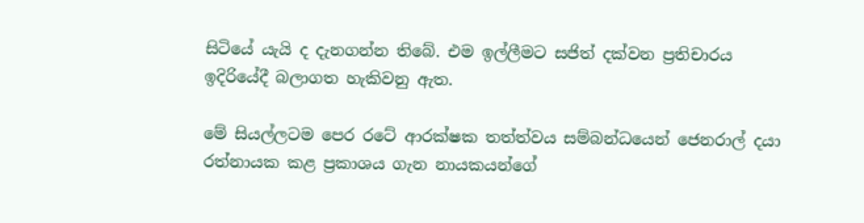සිටියේ යැයි ද දැනගන්න තිබේ. එම ඉල්ලීමට සජිත් දක්වන ප්‍රතිචාරය ඉදිරියේදී බලාගත හැකිවනු ඇත.

මේ සියල්ලටම පෙර රටේ ආරක්ෂක තත්ත්වය සම්බන්ධයෙන් ජෙනරාල් දයා රත්නායක කළ ප්‍රකාශය ගැන නායකයන්ගේ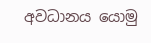අවධානය යොමු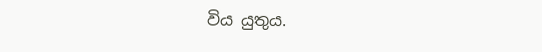විය යුතුය.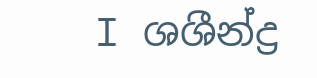I ශශීන්ද්‍ර